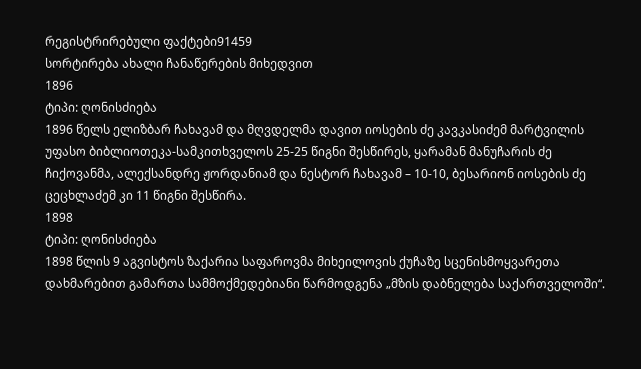რეგისტრირებული ფაქტები91459
სორტირება ახალი ჩანაწერების მიხედვით
1896
ტიპი: ღონისძიება
1896 წელს ელიზბარ ჩახავამ და მღვდელმა დავით იოსების ძე კავკასიძემ მარტვილის უფასო ბიბლიოთეკა-სამკითხველოს 25-25 წიგნი შესწირეს, ყარამან მანუჩარის ძე ჩიქოვანმა, ალექსანდრე ჟორდანიამ და ნესტორ ჩახავამ – 10-10, ბესარიონ იოსების ძე ცეცხლაძემ კი 11 წიგნი შესწირა.
1898
ტიპი: ღონისძიება
1898 წლის 9 აგვისტოს ზაქარია საფაროვმა მიხეილოვის ქუჩაზე სცენისმოყვარეთა დახმარებით გამართა სამმოქმედებიანი წარმოდგენა „მზის დაბნელება საქართველოში“.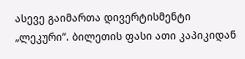ასევე გაიმართა დივერტისმენტი „ლეკური“. ბილეთის ფასი ათი კაპიკიდან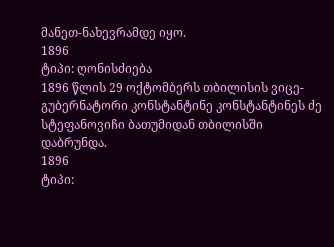მანეთ-ნახევრამდე იყო.
1896
ტიპი: ღონისძიება
1896 წლის 29 ოქტომბერს თბილისის ვიცე-გუბერნატორი კონსტანტინე კონსტანტინეს ძე სტეფანოვიჩი ბათუმიდან თბილისში დაბრუნდა.
1896
ტიპი: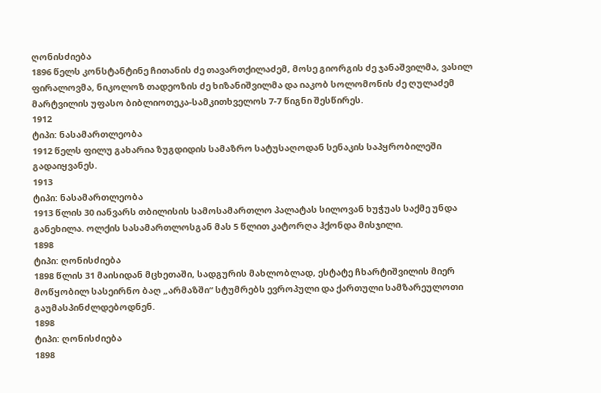ღონისძიება
1896 წელს კონსტანტინე ჩითანის ძე თავართქილაძემ, მოსე გიორგის ძე ჯანაშვილმა, ვასილ ფირალოვმა, ნიკოლოზ თადეოზის ძე ხიზანიშვილმა და იაკობ სოლომონის ძე ღულაძემ მარტვილის უფასო ბიბლიოთეკა-სამკითხველოს 7-7 წიგნი შესწირეს.
1912
ტიპი: ნასამართლეობა
1912 წელს ფილუ გახარია ზუგდიდის სამაზრო სატუსაღოდან სენაკის საპყრობილეში გადაიყვანეს.
1913
ტიპი: ნასამართლეობა
1913 წლის 30 იანვარს თბილისის სამოსამართლო პალატას სილოვან ხუჭუას საქმე უნდა განეხილა. ოლქის სასამართლოსგან მას 5 წლით კატორღა ჰქონდა მისჯილი.
1898
ტიპი: ღონისძიება
1898 წლის 31 მაისიდან მცხეთაში, სადგურის მახლობლად, ესტატე ჩხარტიშვილის მიერ მოწყობილ სასეირნო ბაღ „არმაზში“ სტუმრებს ევროპული და ქართული სამზარეულოთი გაუმასპინძლდებოდნენ.
1898
ტიპი: ღონისძიება
1898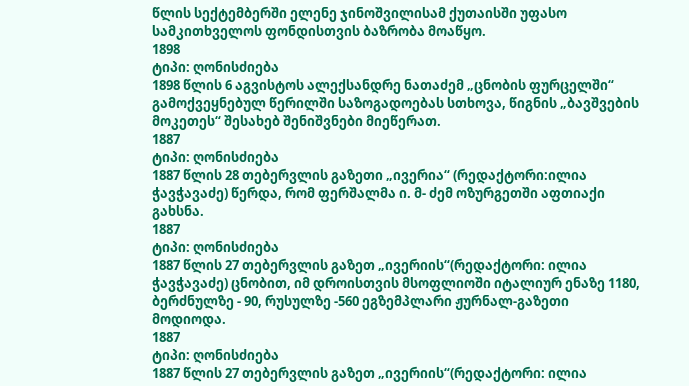წლის სექტემბერში ელენე ჯინოშვილისამ ქუთაისში უფასო სამკითხველოს ფონდისთვის ბაზრობა მოაწყო.
1898
ტიპი: ღონისძიება
1898 წლის 6 აგვისტოს ალექსანდრე ნათაძემ „ცნობის ფურცელში“ გამოქვეყნებულ წერილში საზოგადოებას სთხოვა, წიგნის „ბავშვების მოკეთეს“ შესახებ შენიშვნები მიეწერათ.
1887
ტიპი: ღონისძიება
1887 წლის 28 თებერვლის გაზეთი „ივერია“ (რედაქტორი:ილია ჭავჭავაძე) წერდა, რომ ფერშალმა ი. მ- ძემ ოზურგეთში აფთიაქი გახსნა.
1887
ტიპი: ღონისძიება
1887 წლის 27 თებერვლის გაზეთ „ივერიის“(რედაქტორი: ილია ჭავჭავაძე) ცნობით, იმ დროისთვის მსოფლიოში იტალიურ ენაზე 1180, ბერძნულზე - 90, რუსულზე -560 ეგზემპლარი ჟურნალ-გაზეთი მოდიოდა.
1887
ტიპი: ღონისძიება
1887 წლის 27 თებერვლის გაზეთ „ივერიის“(რედაქტორი: ილია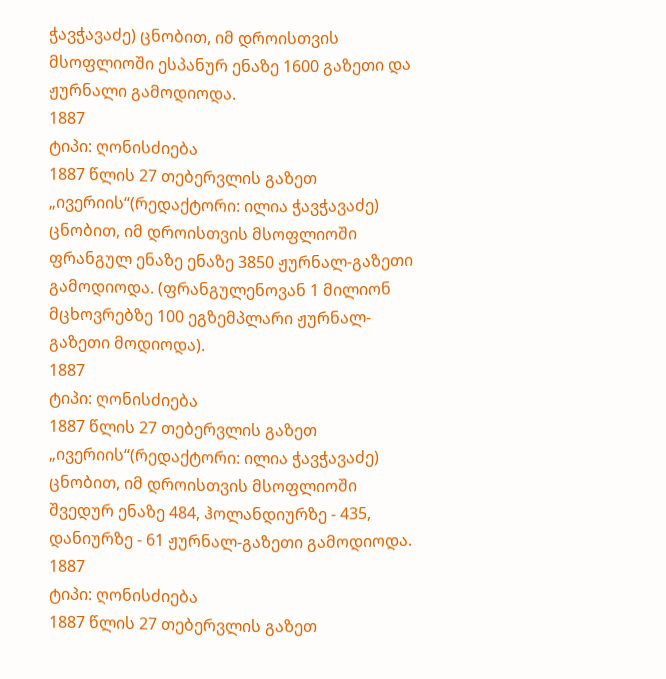ჭავჭავაძე) ცნობით, იმ დროისთვის მსოფლიოში ესპანურ ენაზე 1600 გაზეთი და ჟურნალი გამოდიოდა.
1887
ტიპი: ღონისძიება
1887 წლის 27 თებერვლის გაზეთ „ივერიის“(რედაქტორი: ილია ჭავჭავაძე) ცნობით, იმ დროისთვის მსოფლიოში ფრანგულ ენაზე ენაზე 3850 ჟურნალ-გაზეთი გამოდიოდა. (ფრანგულენოვან 1 მილიონ მცხოვრებზე 100 ეგზემპლარი ჟურნალ-გაზეთი მოდიოდა).
1887
ტიპი: ღონისძიება
1887 წლის 27 თებერვლის გაზეთ „ივერიის“(რედაქტორი: ილია ჭავჭავაძე) ცნობით, იმ დროისთვის მსოფლიოში შვედურ ენაზე 484, ჰოლანდიურზე - 435, დანიურზე - 61 ჟურნალ-გაზეთი გამოდიოდა.
1887
ტიპი: ღონისძიება
1887 წლის 27 თებერვლის გაზეთ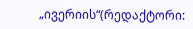„ივერიის“(რედაქტორი: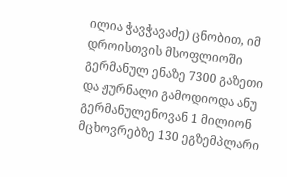ილია ჭავჭავაძე) ცნობით, იმ დროისთვის მსოფლიოში გერმანულ ენაზე 7300 გაზეთი და ჟურნალი გამოდიოდა ანუ გერმანულენოვან 1 მილიონ მცხოვრებზე 130 ეგზემპლარი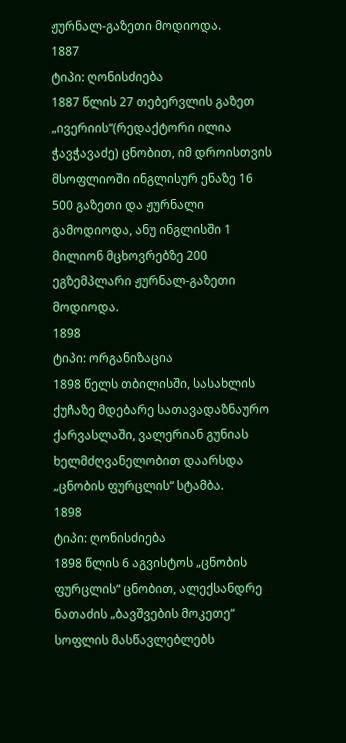ჟურნალ-გაზეთი მოდიოდა.
1887
ტიპი: ღონისძიება
1887 წლის 27 თებერვლის გაზეთ „ივერიის“(რედაქტორი ილია ჭავჭავაძე) ცნობით, იმ დროისთვის მსოფლიოში ინგლისურ ენაზე 16 500 გაზეთი და ჟურნალი გამოდიოდა, ანუ ინგლისში 1 მილიონ მცხოვრებზე 200 ეგზემპლარი ჟურნალ-გაზეთი მოდიოდა.
1898
ტიპი: ორგანიზაცია
1898 წელს თბილისში, სასახლის ქუჩაზე მდებარე სათავადაზნაურო ქარვასლაში, ვალერიან გუნიას ხელმძღვანელობით დაარსდა „ცნობის ფურცლის“ სტამბა.
1898
ტიპი: ღონისძიება
1898 წლის 6 აგვისტოს „ცნობის ფურცლის“ ცნობით, ალექსანდრე ნათაძის „ბავშვების მოკეთე“ სოფლის მასწავლებლებს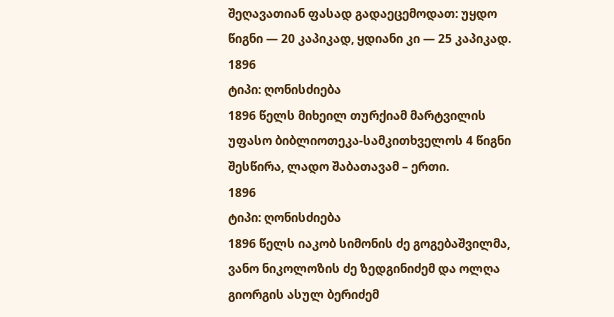შეღავათიან ფასად გადაეცემოდათ: უყდო წიგნი — 20 კაპიკად, ყდიანი კი — 25 კაპიკად.
1896
ტიპი: ღონისძიება
1896 წელს მიხეილ თურქიამ მარტვილის უფასო ბიბლიოთეკა-სამკითხველოს 4 წიგნი შესწირა, ლადო შაბათავამ – ერთი.
1896
ტიპი: ღონისძიება
1896 წელს იაკობ სიმონის ძე გოგებაშვილმა, ვანო ნიკოლოზის ძე ზედგინიძემ და ოლღა გიორგის ასულ ბერიძემ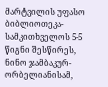მარტვილის უფასო ბიბლიოთეკა-სამკითხველოს 5-5 წიგნი შესწირეს, ნინო ჯამბაკურ-ორბელიანისამ,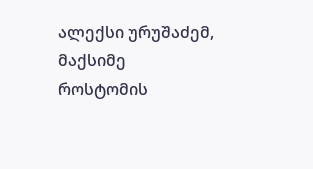ალექსი ურუშაძემ, მაქსიმე როსტომის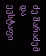ძე შარაძემ და ევსტაფი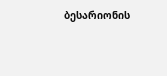ბესარიონის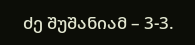ძე შუშანიამ – 3-3.